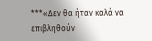***«Δεν θα ήταν καλά να επιβληθούν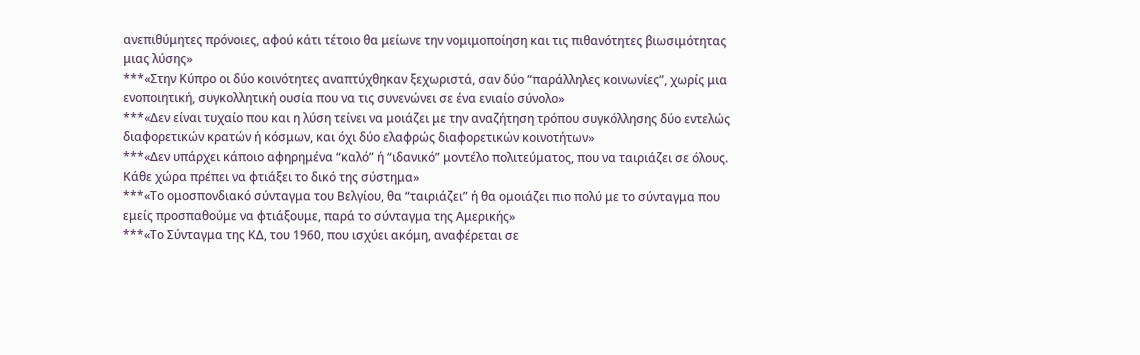ανεπιθύμητες πρόνοιες, αφού κάτι τέτοιο θα μείωνε την νομιμοποίηση και τις πιθανότητες βιωσιμότητας μιας λύσης»
***«Στην Κύπρο οι δύο κοινότητες αναπτύχθηκαν ξεχωριστά, σαν δύο “παράλληλες κοινωνίες”, χωρίς μια ενοποιητική, συγκολλητική ουσία που να τις συνενώνει σε ένα ενιαίο σύνολο»
***«Δεν είναι τυχαίο που και η λύση τείνει να μοιάζει με την αναζήτηση τρόπου συγκόλλησης δύο εντελώς διαφορετικών κρατών ή κόσμων, και όχι δύο ελαφρώς διαφορετικών κοινοτήτων»
***«Δεν υπάρχει κάποιο αφηρημένα “καλό” ή “ιδανικό” μοντέλο πολιτεύματος, που να ταιριάζει σε όλους. Κάθε χώρα πρέπει να φτιάξει το δικό της σύστημα»
***«Το ομοσπονδιακό σύνταγμα του Βελγίου, θα “ταιριάζει” ή θα ομοιάζει πιο πολύ με το σύνταγμα που εμείς προσπαθούμε να φτιάξουμε, παρά το σύνταγμα της Αμερικής»
***«Το Σύνταγμα της ΚΔ, του 1960, που ισχύει ακόμη, αναφέρεται σε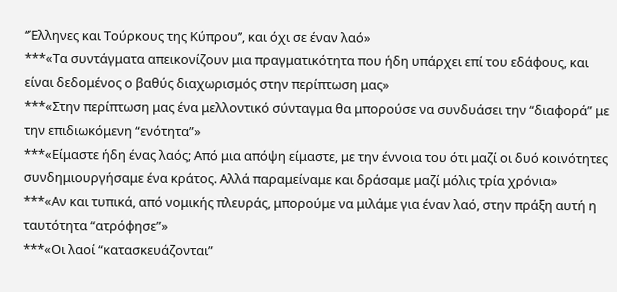‘‘Έλληνες και Τούρκους της Κύπρου’’, και όχι σε έναν λαό»
***«Τα συντάγματα απεικονίζουν μια πραγματικότητα που ήδη υπάρχει επί του εδάφους, και είναι δεδομένος ο βαθύς διαχωρισμός στην περίπτωση μας»
***«Στην περίπτωση μας ένα μελλοντικό σύνταγμα θα μπορούσε να συνδυάσει την “διαφορά” με την επιδιωκόμενη “ενότητα”»
***«Είμαστε ήδη ένας λαός; Από μια απόψη είμαστε, με την έννοια του ότι μαζί οι δυό κοινότητες συνδημιουργήσαμε ένα κράτος. Αλλά παραμείναμε και δράσαμε μαζί μόλις τρία χρόνια»
***«Αν και τυπικά, από νομικής πλευράς, μπορούμε να μιλάμε για έναν λαό, στην πράξη αυτή η ταυτότητα “ατρόφησε”»
***«Οι λαοί “κατασκευάζονται”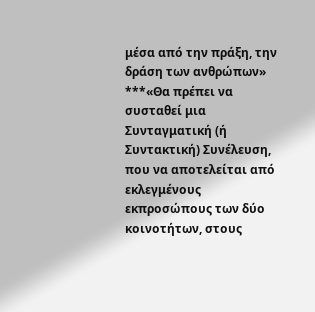μέσα από την πράξη, την δράση των ανθρώπων»
***«Θα πρέπει να συσταθεί μια Συνταγματική (ή Συντακτική) Συνέλευση, που να αποτελείται από εκλεγμένους εκπροσώπους των δύο κοινοτήτων, στους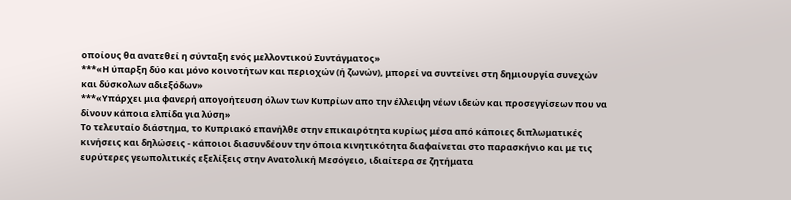οποίους θα ανατεθεί η σύνταξη ενός μελλοντικού Συντάγματος»
***«Η ύπαρξη δύο και μόνο κοινοτήτων και περιοχών (ή ζωνών), μπορεί να συντείνει στη δημιουργία συνεχών και δύσκολων αδιεξόδων»
***«Υπάρχει μια φανερή απογοήτευση όλων των Κυπρίων απο την έλλειψη νέων ιδεών και προσεγγίσεων που να δίνουν κάποια ελπίδα για λύση»
Το τελευταίο διάστημα, το Κυπριακό επανήλθε στην επικαιρότητα κυρίως μέσα από κάποιες διπλωματικές κινήσεις και δηλώσεις - κάποιοι διασυνδέουν την όποια κινητικότητα διαφαίνεται στο παρασκήνιο και με τις ευρύτερες γεωπολιτικές εξελίξεις στην Ανατολική Μεσόγειο, ιδιαίτερα σε ζητήματα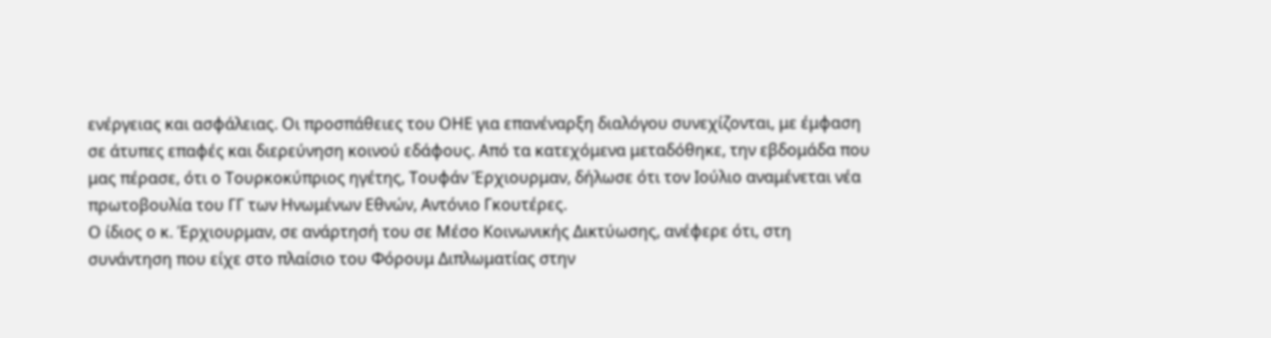ενέργειας και ασφάλειας. Οι προσπάθειες του ΟΗΕ για επανέναρξη διαλόγου συνεχίζονται, με έμφαση σε άτυπες επαφές και διερεύνηση κοινού εδάφους. Από τα κατεχόμενα μεταδόθηκε, την εβδομάδα που μας πέρασε, ότι ο Τουρκοκύπριος ηγέτης, Τουφάν Έρχιουρμαν, δήλωσε ότι τον Ιούλιο αναμένεται νέα πρωτοβουλία του ΓΓ των Ηνωμένων Εθνών, Αντόνιο Γκουτέρες.
Ο ίδιος ο κ. Έρχιουρμαν, σε ανάρτησή του σε Μέσο Κοινωνικής Δικτύωσης, ανέφερε ότι, στη συνάντηση που είχε στο πλαίσιο του Φόρουμ Διπλωματίας στην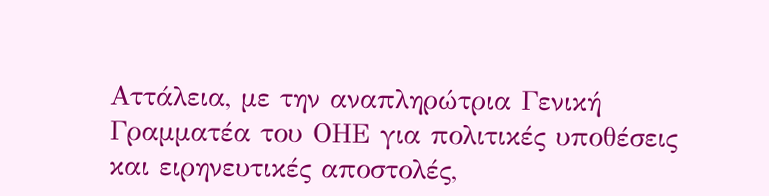Αττάλεια, με την αναπληρώτρια Γενική Γραμματέα του ΟΗΕ για πολιτικές υποθέσεις και ειρηνευτικές αποστολές,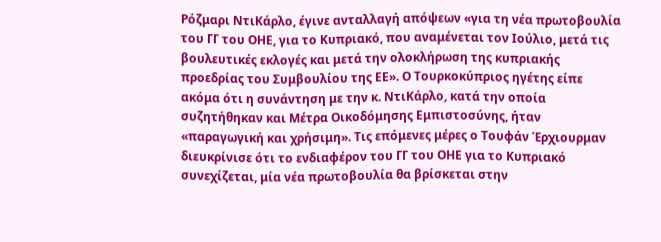Ρόζμαρι ΝτιΚάρλο, έγινε ανταλλαγή απόψεων «για τη νέα πρωτοβουλία του ΓΓ του ΟΗΕ, για το Κυπριακό, που αναμένεται τον Ιούλιο, μετά τις βουλευτικές εκλογές και μετά την ολοκλήρωση της κυπριακής προεδρίας του Συμβουλίου της ΕΕ». Ο Τουρκοκύπριος ηγέτης είπε ακόμα ότι η συνάντηση με την κ. ΝτιΚάρλο, κατά την οποία συζητήθηκαν και Μέτρα Οικοδόμησης Εμπιστοσύνης, ήταν «παραγωγική και χρήσιμη». Τις επόμενες μέρες ο Τουφάν Έρχιουρμαν διευκρίνισε ότι το ενδιαφέρον του ΓΓ του ΟΗΕ για το Κυπριακό συνεχίζεται, μία νέα πρωτοβουλία θα βρίσκεται στην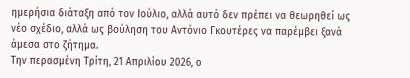ημερήσια διάταξη από τον Ιούλιο, αλλά αυτό δεν πρέπει να θεωρηθεί ως νέο σχέδιο, αλλά ως βούληση του Αντόνιο Γκουτέρες να παρέμβει ξανά άμεσα στο ζήτημα.
Την περασμένη Τρίτη, 21 Απριλίου 2026, ο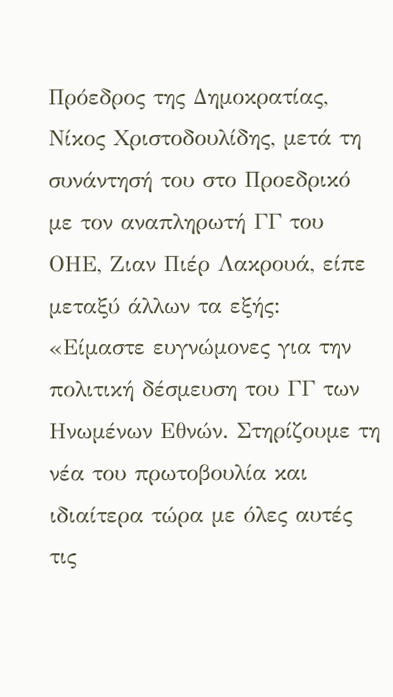Πρόεδρος της Δημοκρατίας, Νίκος Χριστοδουλίδης, μετά τη συνάντησή του στο Προεδρικό με τον αναπληρωτή ΓΓ του ΟΗΕ, Ζιαν Πιέρ Λακρουά, είπε μεταξύ άλλων τα εξής: «Είμαστε ευγνώμονες για την πολιτική δέσμευση του ΓΓ των Ηνωμένων Εθνών. Στηρίζουμε τη νέα του πρωτοβουλία και ιδιαίτερα τώρα με όλες αυτές τις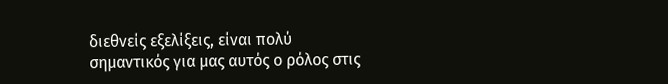διεθνείς εξελίξεις, είναι πολύ σημαντικός για μας αυτός ο ρόλος στις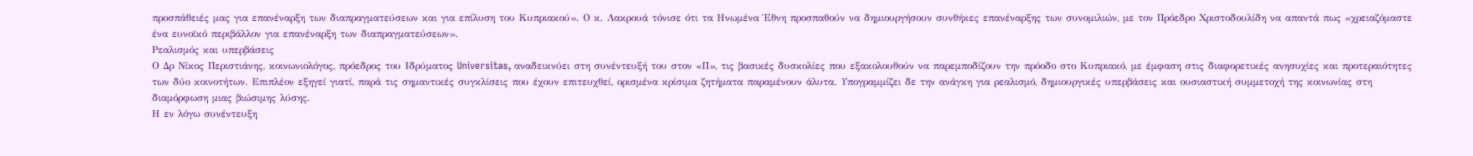προσπάθειές μας για επανέναρξη των διαπραγματεύσεων και για επίλυση του Κυπριακού». Ο κ. Λακρουά τόνισε ότι τα Ηνωμένα Έθνη προσπαθούν να δημιουργήσουν συνθήκες επανέναρξης των συνομιλιών, με τον Πρόεδρο Χριστοδουλίδη να απαντά πως «χρειαζόμαστε ένα ευνοϊκό περιβάλλον για επανέναρξη των διαπραγματεύσεων».
Ρεαλισμός και υπερβάσεις
Ο Δρ Νίκος Περιστιάνης, κοινωνιολόγος, πρόεδρος του Ιδρύματος Universitas, αναδεικνύει στη συνέντευξή του στον «Π», τις βασικές δυσκολίες που εξακολουθούν να παρεμποδίζουν την πρόοδο στο Κυπριακό, με έμφαση στις διαφορετικές ανησυχίες και προτεραιότητες των δύο κοινοτήτων. Επιπλέον εξηγεί γιατί, παρά τις σημαντικές συγκλίσεις που έχουν επιτευχθεί, ορισμένα κρίσιμα ζητήματα παραμένουν άλυτα. Υπογραμμίζει δε την ανάγκη για ρεαλισμό, δημιουργικές υπερβάσεις και ουσιαστική συμμετοχή της κοινωνίας στη διαμόρφωση μιας βιώσιμης λύσης.
Η εν λόγω συνέντευξη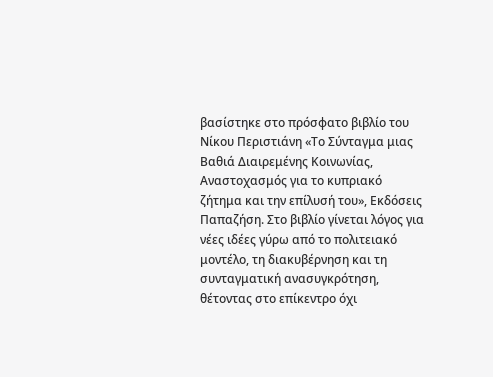βασίστηκε στο πρόσφατο βιβλίο του Νίκου Περιστιάνη «Το Σύνταγμα μιας Βαθιά Διαιρεμένης Κοινωνίας, Αναστοχασμός για το κυπριακό ζήτημα και την επίλυσή του», Εκδόσεις Παπαζήση. Στο βιβλίο γίνεται λόγος για νέες ιδέες γύρω από το πολιτειακό μοντέλο, τη διακυβέρνηση και τη συνταγματική ανασυγκρότηση, θέτοντας στο επίκεντρο όχι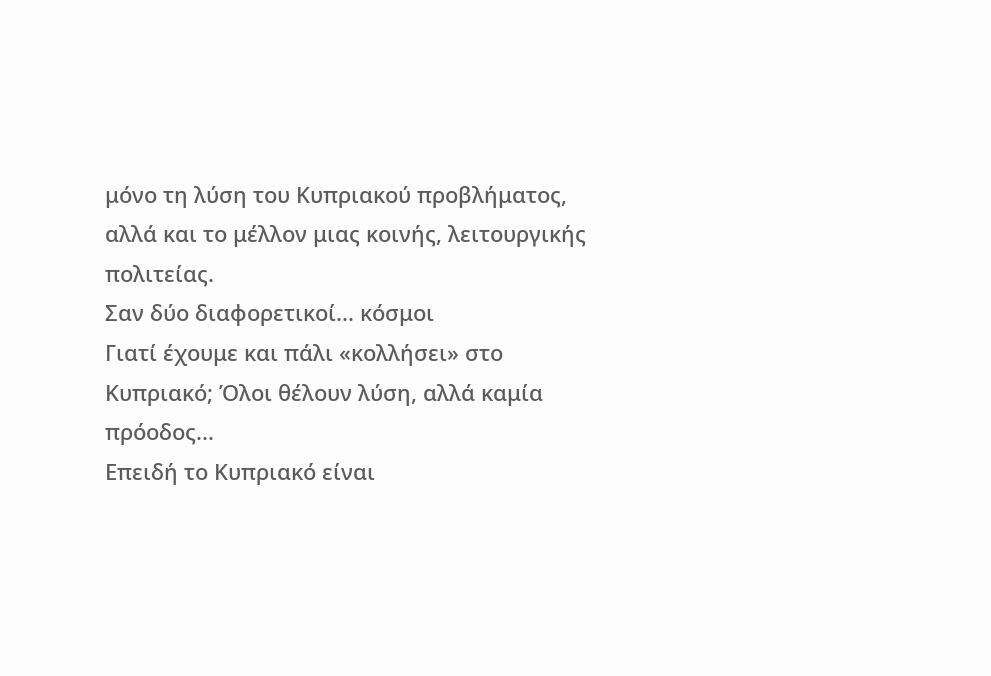μόνο τη λύση του Κυπριακού προβλήματος, αλλά και το μέλλον μιας κοινής, λειτουργικής πολιτείας.
Σαν δύο διαφορετικοί... κόσμοι
Γιατί έχουμε και πάλι «κολλήσει» στο Κυπριακό; Όλοι θέλουν λύση, αλλά καμία πρόοδος...
Επειδή το Κυπριακό είναι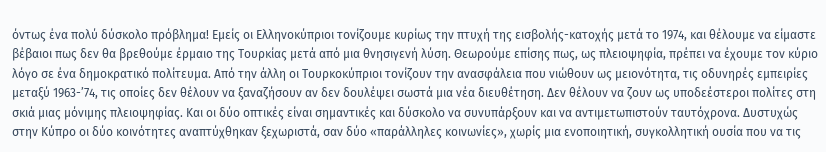όντως ένα πολύ δύσκολο πρόβλημα! Εμείς οι Ελληνοκύπριοι τονίζουμε κυρίως την πτυχή της εισβολής-κατοχής μετά το 1974, και θέλουμε να είμαστε βέβαιοι πως δεν θα βρεθούμε έρμαιο της Τουρκίας μετά από μια θνησιγενή λύση. Θεωρούμε επίσης πως, ως πλειοψηφία, πρέπει να έχουμε τον κύριο λόγο σε ένα δημοκρατικό πολίτευμα. Από την άλλη οι Τουρκοκύπριοι τονίζουν την ανασφάλεια που νιώθουν ως μειονότητα, τις οδυνηρές εμπειρίες μεταξύ 1963-’74, τις οποίες δεν θέλουν να ξαναζήσουν αν δεν δουλέψει σωστά μια νέα διευθέτηση. Δεν θέλουν να ζουν ως υποδεέστεροι πολίτες στη σκιά μιας μόνιμης πλειοψηφίας. Και οι δύο οπτικές είναι σημαντικές και δύσκολο να συνυπάρξουν και να αντιμετωπιστούν ταυτόχρονα. Δυστυχώς στην Κύπρο οι δύο κοινότητες αναπτύχθηκαν ξεχωριστά, σαν δύο «παράλληλες κοινωνίες», χωρίς μια ενοποιητική, συγκολλητική ουσία που να τις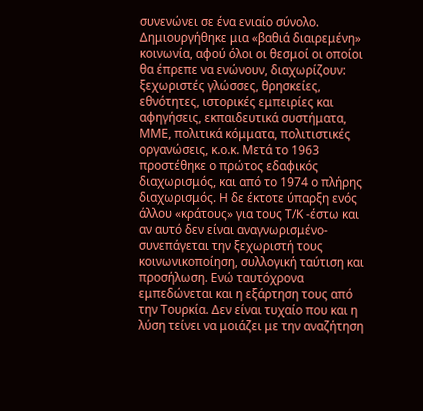συνενώνει σε ένα ενιαίο σύνολο. Δημιουργήθηκε μια «βαθιά διαιρεμένη» κοινωνία, αφού όλοι οι θεσμοί οι οποίοι θα έπρεπε να ενώνουν, διαχωρίζουν: ξεχωριστές γλώσσες, θρησκείες, εθνότητες, ιστορικές εμπειρίες και αφηγήσεις, εκπαιδευτικά συστήματα, ΜΜΕ, πολιτικά κόμματα, πολιτιστικές οργανώσεις, κ.ο.κ. Μετά το 1963 προστέθηκε ο πρώτος εδαφικός διαχωρισμός, και από το 1974 ο πλήρης διαχωρισμός. Η δε έκτοτε ύπαρξη ενός άλλου «κράτους» για τους Τ/Κ -έστω και αν αυτό δεν είναι αναγνωρισμένο- συνεπάγεται την ξεχωριστή τους κοινωνικοποίηση, συλλογική ταύτιση και προσήλωση. Ενώ ταυτόχρονα εμπεδώνεται και η εξάρτηση τους από την Τουρκία. Δεν είναι τυχαίο που και η λύση τείνει να μοιάζει με την αναζήτηση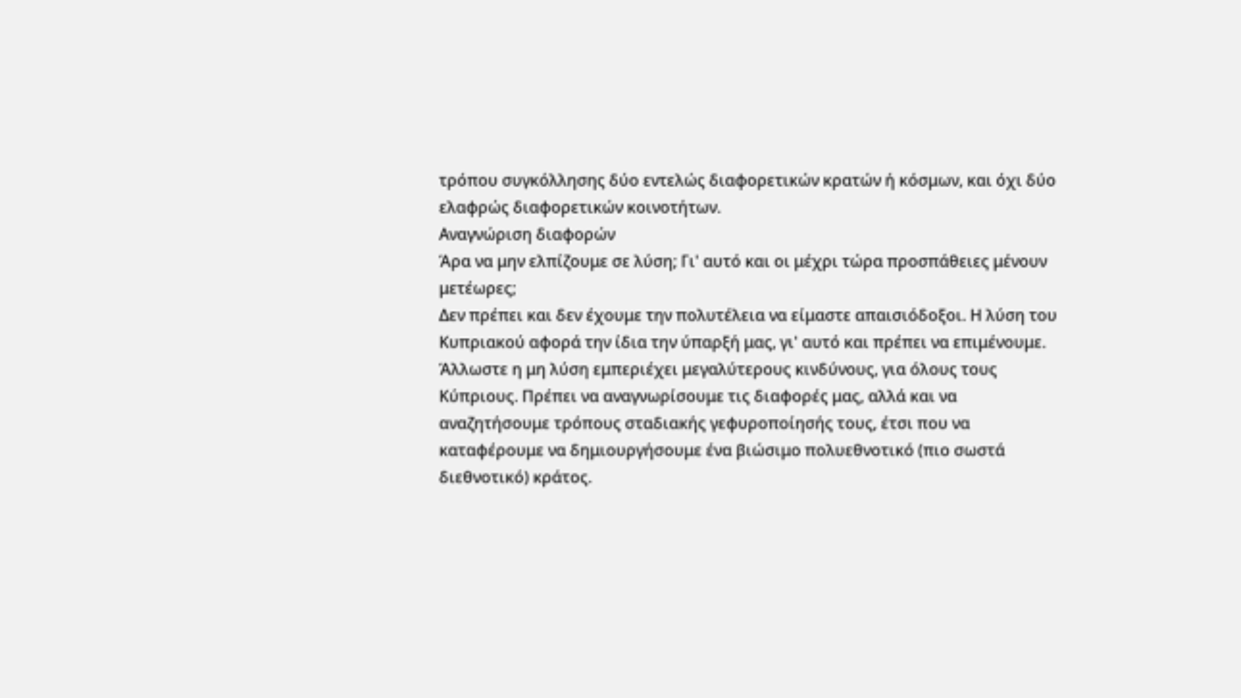τρόπου συγκόλλησης δύο εντελώς διαφορετικών κρατών ή κόσμων, και όχι δύο ελαφρώς διαφορετικών κοινοτήτων.
Αναγνώριση διαφορών
Άρα να μην ελπίζουμε σε λύση; Γι' αυτό και οι μέχρι τώρα προσπάθειες μένουν μετέωρες;
Δεν πρέπει και δεν έχουμε την πολυτέλεια να είμαστε απαισιόδοξοι. Η λύση του Κυπριακού αφορά την ίδια την ύπαρξή μας, γι' αυτό και πρέπει να επιμένουμε. Άλλωστε η μη λύση εμπεριέχει μεγαλύτερους κινδύνους, για όλους τους Κύπριους. Πρέπει να αναγνωρίσουμε τις διαφορές μας, αλλά και να αναζητήσουμε τρόπους σταδιακής γεφυροποίησής τους, έτσι που να καταφέρουμε να δημιουργήσουμε ένα βιώσιμο πολυεθνοτικό (πιο σωστά διεθνοτικό) κράτος.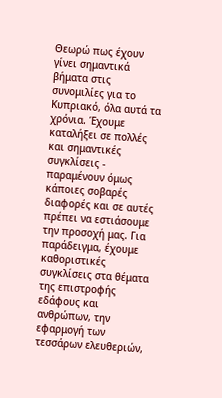Θεωρώ πως έχουν γίνει σημαντικά βήματα στις συνομιλίες για το Κυπριακό, όλα αυτά τα χρόνια. Έχουμε καταλήξει σε πολλές και σημαντικές συγκλίσεις - παραμένουν όμως κάποιες σοβαρές διαφορές και σε αυτές πρέπει να εστιάσουμε την προσοχή μας. Για παράδειγμα, έχουμε καθοριστικές συγκλίσεις στα θέματα της επιστροφής εδάφους και ανθρώπων, την εφαρμογή των τεσσάρων ελευθεριών,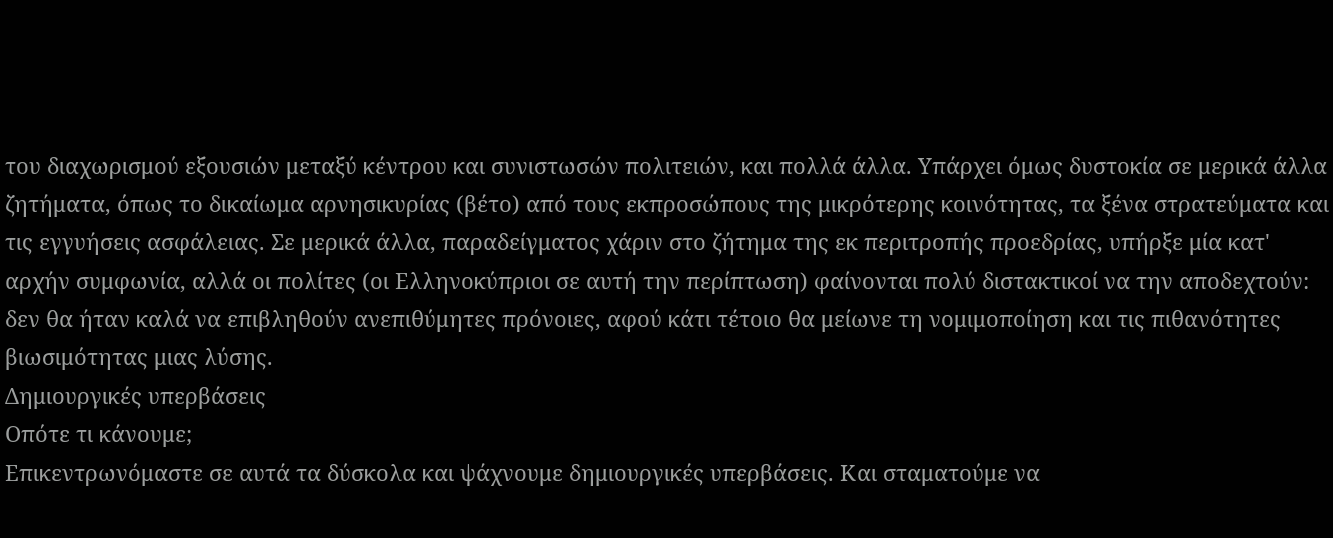του διαχωρισμού εξουσιών μεταξύ κέντρου και συνιστωσών πολιτειών, και πολλά άλλα. Υπάρχει όμως δυστοκία σε μερικά άλλα ζητήματα, όπως το δικαίωμα αρνησικυρίας (βέτο) από τους εκπροσώπους της μικρότερης κοινότητας, τα ξένα στρατεύματα και τις εγγυήσεις ασφάλειας. Σε μερικά άλλα, παραδείγματος χάριν στο ζήτημα της εκ περιτροπής προεδρίας, υπήρξε μία κατ' αρχήν συμφωνία, αλλά οι πολίτες (οι Ελληνοκύπριοι σε αυτή την περίπτωση) φαίνονται πολύ διστακτικοί να την αποδεχτούν: δεν θα ήταν καλά να επιβληθούν ανεπιθύμητες πρόνοιες, αφού κάτι τέτοιο θα μείωνε τη νομιμοποίηση και τις πιθανότητες βιωσιμότητας μιας λύσης.
Δημιουργικές υπερβάσεις
Οπότε τι κάνουμε;
Επικεντρωνόμαστε σε αυτά τα δύσκολα και ψάχνουμε δημιουργικές υπερβάσεις. Και σταματούμε να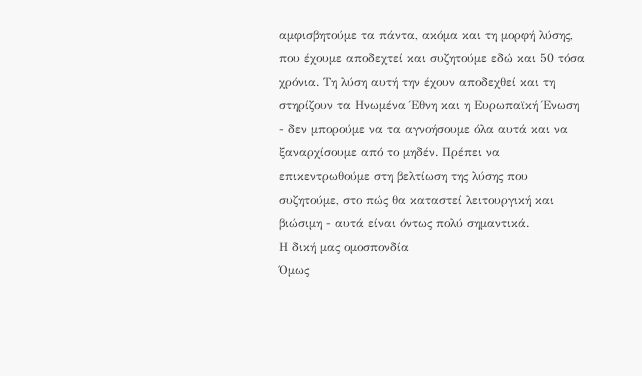αμφισβητούμε τα πάντα, ακόμα και τη μορφή λύσης, που έχουμε αποδεχτεί και συζητούμε εδώ και 50 τόσα χρόνια. Τη λύση αυτή την έχουν αποδεχθεί και τη στηρίζουν τα Ηνωμένα Έθνη και η Ευρωπαϊκή Ένωση - δεν μπορούμε να τα αγνοήσουμε όλα αυτά και να ξαναρχίσουμε από το μηδέν. Πρέπει να επικεντρωθούμε στη βελτίωση της λύσης που συζητούμε, στο πώς θα καταστεί λειτουργική και βιώσιμη - αυτά είναι όντως πολύ σημαντικά.
Η δική μας ομοσπονδία
Όμως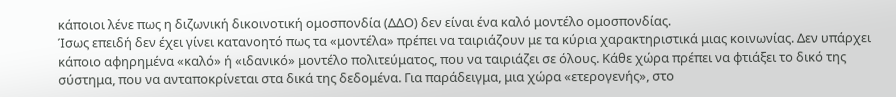κάποιοι λένε πως η διζωνική δικοινοτική ομοσπονδία (ΔΔΟ) δεν είναι ένα καλό μοντέλο ομοσπονδίας.
Ίσως επειδή δεν έχει γίνει κατανοητό πως τα «μοντέλα» πρέπει να ταιριάζουν με τα κύρια χαρακτηριστικά μιας κοινωνίας. Δεν υπάρχει κάποιο αφηρημένα «καλό» ή «ιδανικό» μοντέλο πολιτεύματος, που να ταιριάζει σε όλους. Κάθε χώρα πρέπει να φτιάξει το δικό της σύστημα, που να ανταποκρίνεται στα δικά της δεδομένα. Για παράδειγμα, μια χώρα «ετερογενής», στο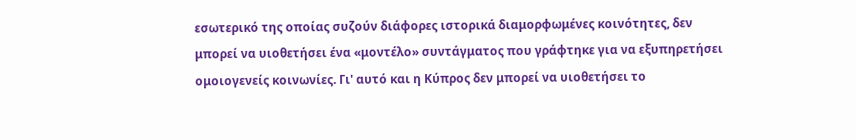εσωτερικό της οποίας συζούν διάφορες ιστορικά διαμορφωμένες κοινότητες, δεν μπορεί να υιοθετήσει ένα «μοντέλο» συντάγματος που γράφτηκε για να εξυπηρετήσει ομοιογενείς κοινωνίες. Γι' αυτό και η Κύπρος δεν μπορεί να υιοθετήσει το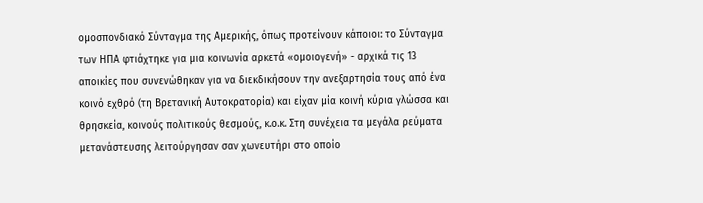ομοσπονδιακό Σύνταγμα της Αμερικής, όπως προτείνουν κάποιοι: το Σύνταγμα των ΗΠΑ φτιάχτηκε για μια κοινωνία αρκετά «ομοιογενή» - αρχικά τις 13 αποικίες που συνενώθηκαν για να διεκδικήσουν την ανεξαρτησία τους από ένα κοινό εχθρό (τη Βρετανική Αυτοκρατορία) και είχαν μία κοινή κύρια γλώσσα και θρησκεία, κοινούς πολιτικούς θεσμούς, κ.ο.κ. Στη συνέχεια τα μεγάλα ρεύματα μετανάστευσης λειτούργησαν σαν χωνευτήρι στο οποίο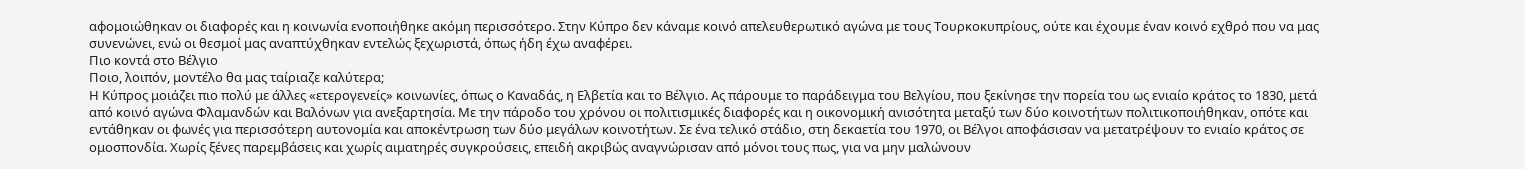αφομοιώθηκαν οι διαφορές και η κοινωνία ενοποιήθηκε ακόμη περισσότερο. Στην Κύπρο δεν κάναμε κοινό απελευθερωτικό αγώνα με τους Τουρκοκυπρίους, ούτε και έχουμε έναν κοινό εχθρό που να μας συνενώνει, ενώ οι θεσμοί μας αναπτύχθηκαν εντελώς ξεχωριστά, όπως ήδη έχω αναφέρει.
Πιο κοντά στο Βέλγιο
Ποιο, λοιπόν, μοντέλο θα μας ταίριαζε καλύτερα;
Η Κύπρος μοιάζει πιο πολύ με άλλες «ετερογενείς» κοινωνίες, όπως ο Καναδάς, η Ελβετία και το Βέλγιο. Ας πάρουμε το παράδειγμα του Βελγίου, που ξεκίνησε την πορεία του ως ενιαίο κράτος το 1830, μετά από κοινό αγώνα Φλαμανδών και Βαλόνων για ανεξαρτησία. Με την πάροδο του χρόνου οι πολιτισμικές διαφορές και η οικονομική ανισότητα μεταξύ των δύο κοινοτήτων πολιτικοποιήθηκαν, οπότε και εντάθηκαν οι φωνές για περισσότερη αυτονομία και αποκέντρωση των δύο μεγάλων κοινοτήτων. Σε ένα τελικό στάδιο, στη δεκαετία του 1970, οι Βέλγοι αποφάσισαν να μετατρέψουν το ενιαίο κράτος σε ομοσπονδία. Χωρίς ξένες παρεμβάσεις και χωρίς αιματηρές συγκρούσεις, επειδή ακριβώς αναγνώρισαν από μόνοι τους πως, για να μην μαλώνουν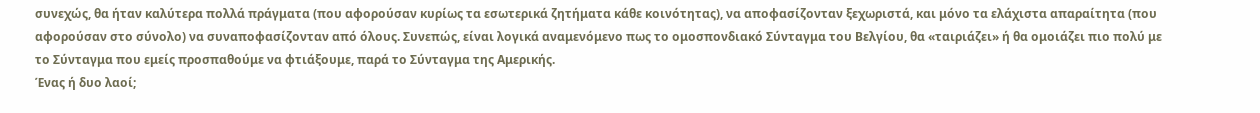συνεχώς, θα ήταν καλύτερα πολλά πράγματα (που αφορούσαν κυρίως τα εσωτερικά ζητήματα κάθε κοινότητας), να αποφασίζονταν ξεχωριστά, και μόνο τα ελάχιστα απαραίτητα (που αφορούσαν στο σύνολο) να συναποφασίζονταν από όλους. Συνεπώς, είναι λογικά αναμενόμενο πως το ομοσπονδιακό Σύνταγμα του Βελγίου, θα «ταιριάζει» ή θα ομοιάζει πιο πολύ με το Σύνταγμα που εμείς προσπαθούμε να φτιάξουμε, παρά το Σύνταγμα της Αμερικής.
Ένας ή δυο λαοί;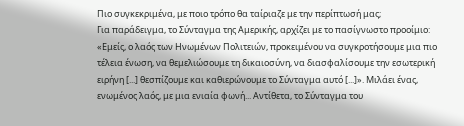Πιο συγκεκριμένα, με ποιο τρόπο θα ταίριαζε με την περίπτωσή μας;
Για παράδειγμα, το Σύνταγμα της Αμερικής, αρχίζει με το πασίγνωστο προοίμιο: «Εμείς, ο λαός των Ηνωμένων Πολιτειών, προκειμένου να συγκροτήσουμε μια πιο τέλεια ένωση, να θεμελιώσουμε τη δικαιοσύνη, να διασφαλίσουμε την εσωτερική ειρήνη [...] θεσπίζουμε και καθιερώνουμε το Σύνταγμα αυτό [...]». Μιλάει ένας, ενωμένος λαός, με μια ενιαία φωνή... Αντίθετα, το Σύνταγμα του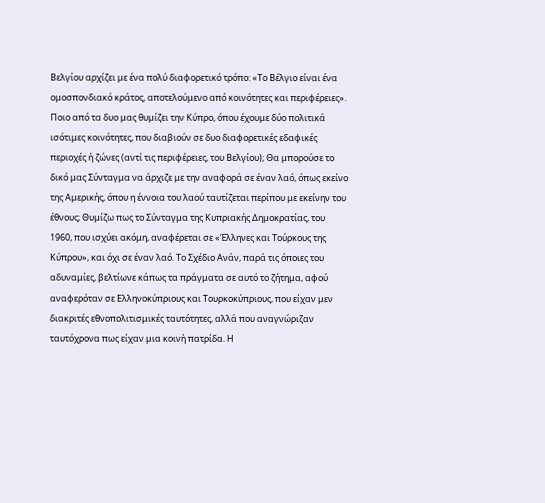Βελγίου αρχίζει με ένα πολύ διαφορετικό τρόπο: «Το Βέλγιο είναι ένα ομοσπονδιακό κράτος, αποτελούμενο από κοινότητες και περιφέρειες». Ποιο από τα δυο μας θυμίζει την Κύπρο, όπου έχουμε δύο πολιτικά ισότιμες κοινότητες, που διαβιούν σε δυο διαφορετικές εδαφικές περιοχές ή ζώνες (αντί τις περιφέρειες, του Βελγίου); Θα μπορούσε το δικό μας Σύνταγμα να άρχιζε με την αναφορά σε έναν λαό, όπως εκείνο της Αμερικής, όπου η έννοια του λαού ταυτίζεται περίπου με εκείνην του έθνους; Θυμίζω πως το Σύνταγμα της Κυπριακής Δημοκρατίας, του 1960, που ισχύει ακόμη, αναφέρεται σε «Έλληνες και Τούρκους της Κύπρου», και όχι σε έναν λαό. Το Σχέδιο Ανάν, παρά τις όποιες του αδυναμίες, βελτίωνε κάπως τα πράγματα σε αυτό το ζήτημα, αφού αναφερόταν σε Ελληνοκύπριους και Τουρκοκύπριους, που είχαν μεν διακριτές εθνοπολιτισμικές ταυτότητες, αλλά που αναγνώριζαν ταυτόχρονα πως είχαν μια κοινή πατρίδα. Η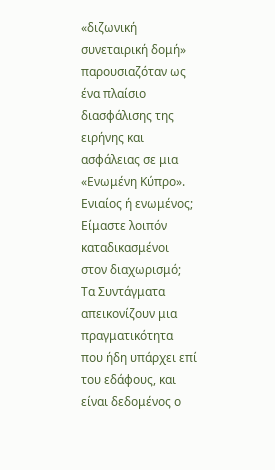«διζωνική συνεταιρική δομή» παρουσιαζόταν ως ένα πλαίσιο διασφάλισης της ειρήνης και ασφάλειας σε μια «Ενωμένη Κύπρο».
Ενιαίος ή ενωμένος;
Είμαστε λοιπόν καταδικασμένοι στον διαχωρισμό;
Τα Συντάγματα απεικονίζουν μια πραγματικότητα που ήδη υπάρχει επί του εδάφους, και είναι δεδομένος ο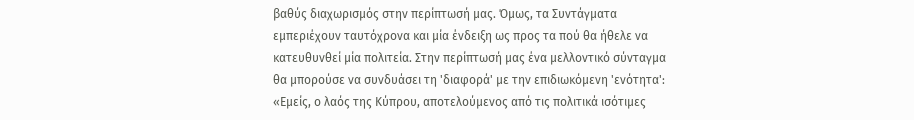βαθύς διαχωρισμός στην περίπτωσή μας. Όμως, τα Συντάγματα εμπεριέχουν ταυτόχρονα και μία ένδειξη ως προς τα πού θα ήθελε να κατευθυνθεί μία πολιτεία. Στην περίπτωσή μας ένα μελλοντικό σύνταγμα θα μπορούσε να συνδυάσει τη 'διαφορά' με την επιδιωκόμενη 'ενότητα': «Εμείς, ο λαός της Κύπρου, αποτελούμενος από τις πολιτικά ισότιμες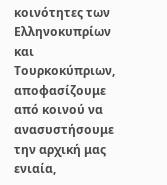κοινότητες των Ελληνοκυπρίων και Τουρκοκύπριων, αποφασίζουμε από κοινού να ανασυστήσουμε την αρχική μας ενιαία,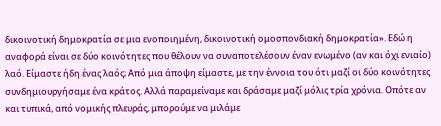δικοινοτική δημοκρατία σε μια ενοποιημένη, δικοινοτική ομοσπονδιακή δημοκρατία». Εδώ η αναφορά είναι σε δύο κοινότητες που θέλουν να συναποτελέσουν έναν ενωμένο (αν και όχι ενιαίο) λαό. Είμαστε ήδη ένας λαός; Από μια άποψη είμαστε, με την έννοια του ότι μαζί οι δύο κοινότητες συνδημιουργήσαμε ένα κράτος. Αλλά παραμείναμε και δράσαμε μαζί μόλις τρία χρόνια. Οπότε αν και τυπικά, από νομικής πλευράς, μπορούμε να μιλάμε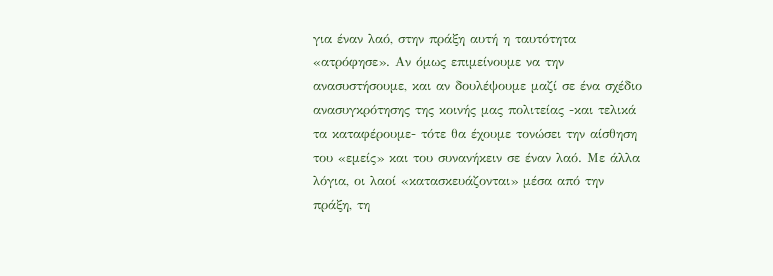για έναν λαό, στην πράξη αυτή η ταυτότητα «ατρόφησε». Αν όμως επιμείνουμε να την ανασυστήσουμε, και αν δουλέψουμε μαζί σε ένα σχέδιο ανασυγκρότησης της κοινής μας πολιτείας -και τελικά τα καταφέρουμε- τότε θα έχουμε τονώσει την αίσθηση του «εμείς» και του συνανήκειν σε έναν λαό. Με άλλα λόγια, οι λαοί «κατασκευάζονται» μέσα από την πράξη, τη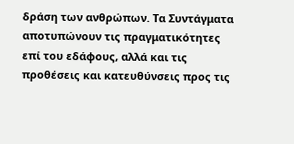δράση των ανθρώπων. Τα Συντάγματα αποτυπώνουν τις πραγματικότητες επί του εδάφους, αλλά και τις προθέσεις και κατευθύνσεις προς τις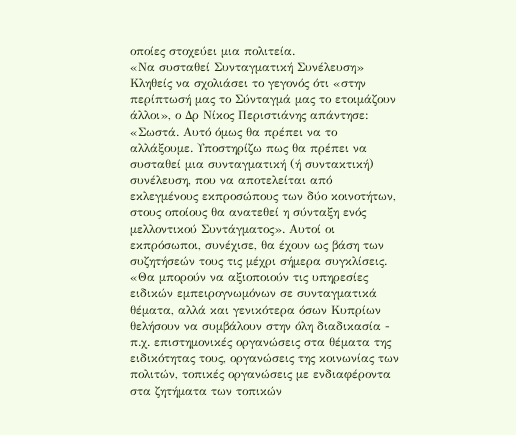οποίες στοχεύει μια πολιτεία.
«Να συσταθεί Συνταγματική Συνέλευση»
Κληθείς να σχολιάσει το γεγονός ότι «στην περίπτωσή μας το Σύνταγμά μας το ετοιμάζουν άλλοι», ο Δρ Νίκος Περιστιάνης απάντησε: «Σωστά. Αυτό όμως θα πρέπει να το αλλάξουμε. Υποστηρίζω πως θα πρέπει να συσταθεί μια συνταγματική (ή συντακτική) συνέλευση, που να αποτελείται από εκλεγμένους εκπροσώπους των δύο κοινοτήτων, στους οποίους θα ανατεθεί η σύνταξη ενός μελλοντικού Συντάγματος». Αυτοί οι εκπρόσωποι, συνέχισε, θα έχουν ως βάση των συζητήσεών τους τις μέχρι σήμερα συγκλίσεις. «Θα μπορούν να αξιοποιούν τις υπηρεσίες ειδικών εμπειρογνωμόνων σε συνταγματικά θέματα, αλλά και γενικότερα όσων Κυπρίων θελήσουν να συμβάλουν στην όλη διαδικασία - π.χ. επιστημονικές οργανώσεις στα θέματα της ειδικότητας τους, οργανώσεις της κοινωνίας των πολιτών, τοπικές οργανώσεις με ενδιαφέροντα στα ζητήματα των τοπικών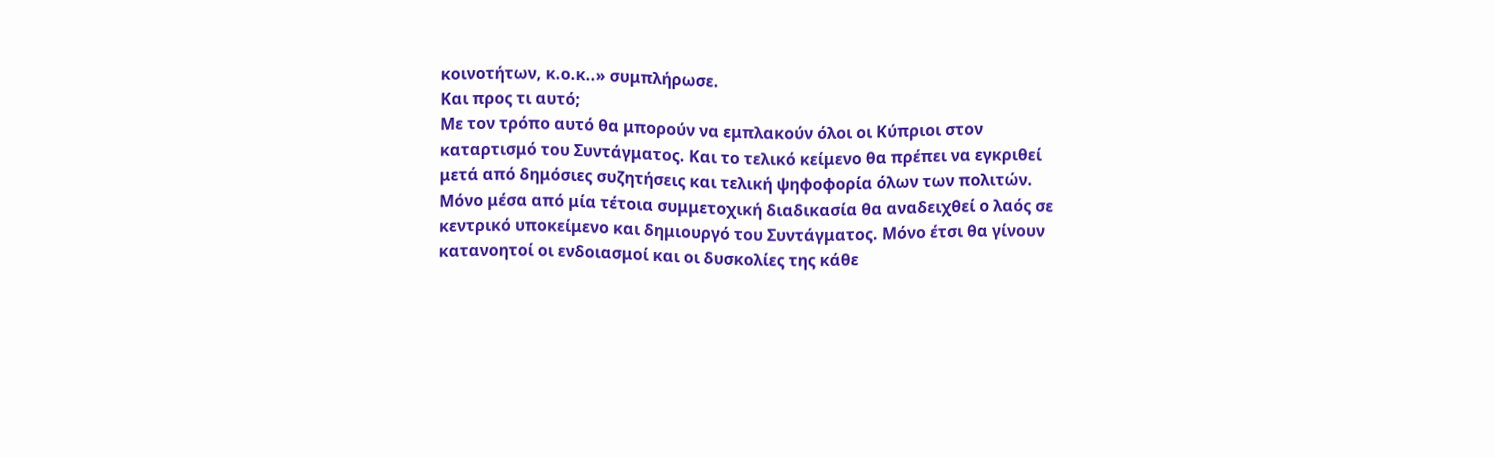κοινοτήτων, κ.ο.κ..» συμπλήρωσε.
Και προς τι αυτό;
Με τον τρόπο αυτό θα μπορούν να εμπλακούν όλοι οι Κύπριοι στον καταρτισμό του Συντάγματος. Και το τελικό κείμενο θα πρέπει να εγκριθεί μετά από δημόσιες συζητήσεις και τελική ψηφοφορία όλων των πολιτών. Μόνο μέσα από μία τέτοια συμμετοχική διαδικασία θα αναδειχθεί ο λαός σε κεντρικό υποκείμενο και δημιουργό του Συντάγματος. Μόνο έτσι θα γίνουν κατανοητοί οι ενδοιασμοί και οι δυσκολίες της κάθε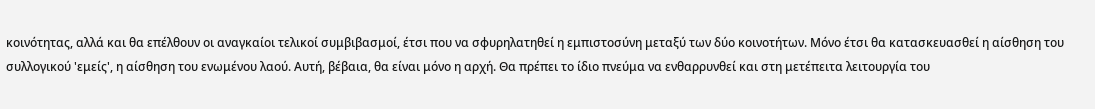κοινότητας, αλλά και θα επέλθουν οι αναγκαίοι τελικοί συμβιβασμοί, έτσι που να σφυρηλατηθεί η εμπιστοσύνη μεταξύ των δύο κοινοτήτων. Μόνο έτσι θα κατασκευασθεί η αίσθηση του συλλογικού 'εμείς', η αίσθηση του ενωμένου λαού. Αυτή, βέβαια, θα είναι μόνο η αρχή. Θα πρέπει το ίδιο πνεύμα να ενθαρρυνθεί και στη μετέπειτα λειτουργία του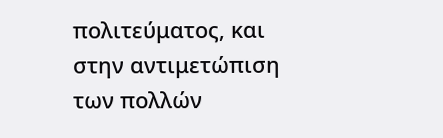πολιτεύματος, και στην αντιμετώπιση των πολλών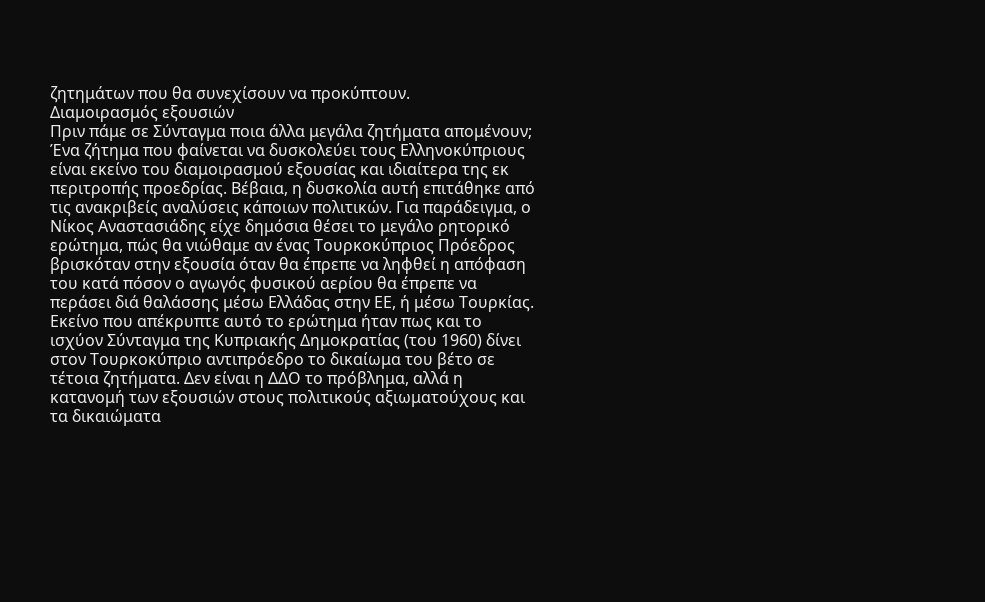ζητημάτων που θα συνεχίσουν να προκύπτουν.
Διαμοιρασμός εξουσιών
Πριν πάμε σε Σύνταγμα ποια άλλα μεγάλα ζητήματα απομένουν;
Ένα ζήτημα που φαίνεται να δυσκολεύει τους Ελληνοκύπριους είναι εκείνο του διαμοιρασμού εξουσίας και ιδιαίτερα της εκ περιτροπής προεδρίας. Βέβαια, η δυσκολία αυτή επιτάθηκε από τις ανακριβείς αναλύσεις κάποιων πολιτικών. Για παράδειγμα, ο Νίκος Αναστασιάδης είχε δημόσια θέσει το μεγάλο ρητορικό ερώτημα, πώς θα νιώθαμε αν ένας Τουρκοκύπριος Πρόεδρος βρισκόταν στην εξουσία όταν θα έπρεπε να ληφθεί η απόφαση του κατά πόσον ο αγωγός φυσικού αερίου θα έπρεπε να περάσει διά θαλάσσης μέσω Ελλάδας στην ΕΕ, ή μέσω Τουρκίας. Εκείνο που απέκρυπτε αυτό το ερώτημα ήταν πως και το ισχύον Σύνταγμα της Κυπριακής Δημοκρατίας (του 1960) δίνει στον Τουρκοκύπριο αντιπρόεδρο το δικαίωμα του βέτο σε τέτοια ζητήματα. Δεν είναι η ΔΔΟ το πρόβλημα, αλλά η κατανομή των εξουσιών στους πολιτικούς αξιωματούχους και τα δικαιώματα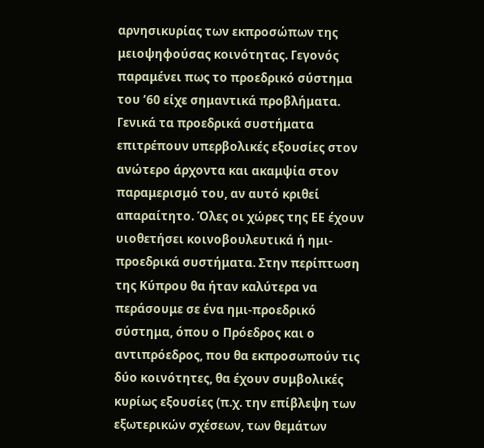αρνησικυρίας των εκπροσώπων της μειοψηφούσας κοινότητας. Γεγονός παραμένει πως το προεδρικό σύστημα του ’60 είχε σημαντικά προβλήματα. Γενικά τα προεδρικά συστήματα επιτρέπουν υπερβολικές εξουσίες στον ανώτερο άρχοντα και ακαμψία στον παραμερισμό του, αν αυτό κριθεί απαραίτητο. Όλες οι χώρες της ΕΕ έχουν υιοθετήσει κοινοβουλευτικά ή ημι-προεδρικά συστήματα. Στην περίπτωση της Κύπρου θα ήταν καλύτερα να περάσουμε σε ένα ημι-προεδρικό σύστημα, όπου ο Πρόεδρος και ο αντιπρόεδρος, που θα εκπροσωπούν τις δύο κοινότητες, θα έχουν συμβολικές κυρίως εξουσίες (π.χ. την επίβλεψη των εξωτερικών σχέσεων, των θεμάτων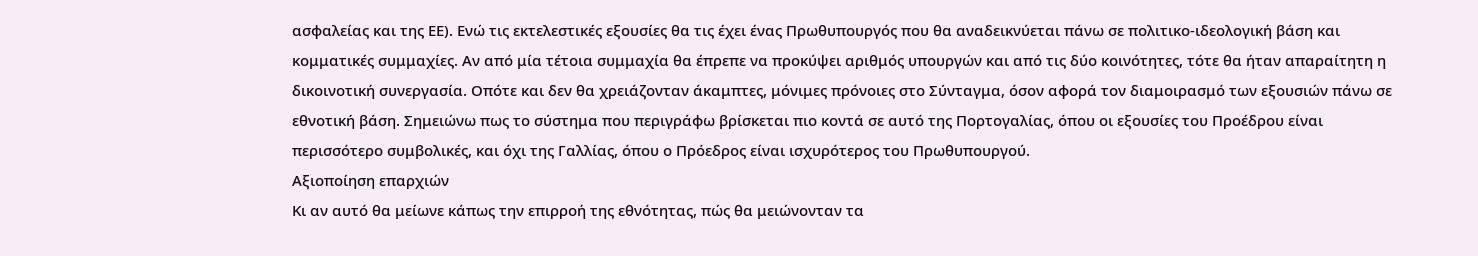ασφαλείας και της ΕΕ). Ενώ τις εκτελεστικές εξουσίες θα τις έχει ένας Πρωθυπουργός που θα αναδεικνύεται πάνω σε πολιτικο-ιδεολογική βάση και κομματικές συμμαχίες. Αν από μία τέτοια συμμαχία θα έπρεπε να προκύψει αριθμός υπουργών και από τις δύο κοινότητες, τότε θα ήταν απαραίτητη η δικοινοτική συνεργασία. Οπότε και δεν θα χρειάζονταν άκαμπτες, μόνιμες πρόνοιες στο Σύνταγμα, όσον αφορά τον διαμοιρασμό των εξουσιών πάνω σε εθνοτική βάση. Σημειώνω πως το σύστημα που περιγράφω βρίσκεται πιο κοντά σε αυτό της Πορτογαλίας, όπου οι εξουσίες του Προέδρου είναι περισσότερο συμβολικές, και όχι της Γαλλίας, όπου ο Πρόεδρος είναι ισχυρότερος του Πρωθυπουργού.
Αξιοποίηση επαρχιών
Κι αν αυτό θα μείωνε κάπως την επιρροή της εθνότητας, πώς θα μειώνονταν τα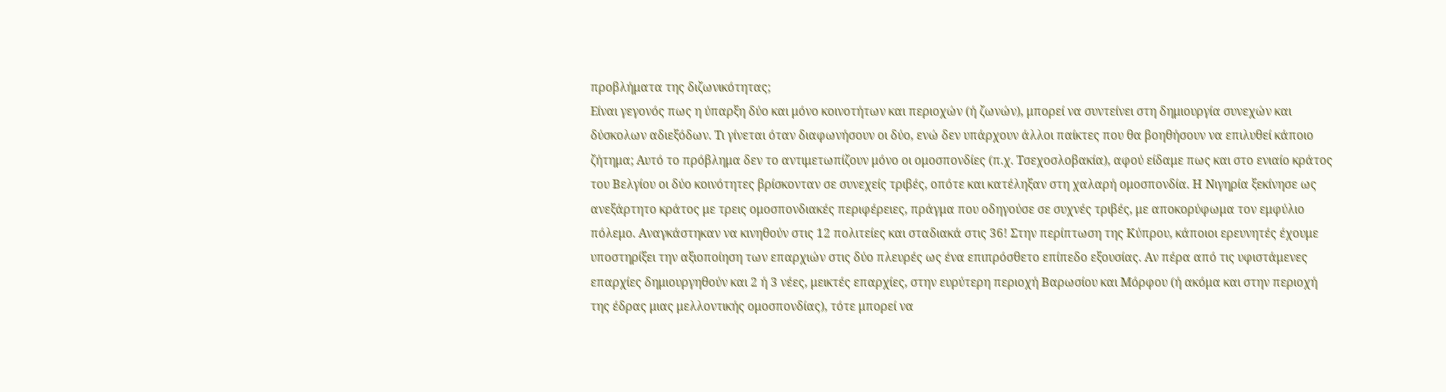προβλήματα της διζωνικότητας;
Είναι γεγονός πως η ύπαρξη δύο και μόνο κοινοτήτων και περιοχών (ή ζωνών), μπορεί να συντείνει στη δημιουργία συνεχών και δύσκολων αδιεξόδων. Τι γίνεται όταν διαφωνήσουν οι δύο, ενώ δεν υπάρχουν άλλοι παίκτες που θα βοηθήσουν να επιλυθεί κάποιο ζήτημα; Αυτό το πρόβλημα δεν το αντιμετωπίζουν μόνο οι ομοσπονδίες (π.χ. Τσεχοσλοβακία), αφού είδαμε πως και στο ενιαίο κράτος του Βελγίου οι δύο κοινότητες βρίσκονταν σε συνεχείς τριβές, οπότε και κατέληξαν στη χαλαρή ομοσπονδία. Η Νιγηρία ξεκίνησε ως ανεξάρτητο κράτος με τρεις ομοσπονδιακές περιφέρειες, πράγμα που οδηγούσε σε συχνές τριβές, με αποκορύφωμα τον εμφύλιο πόλεμο. Αναγκάστηκαν να κινηθούν στις 12 πολιτείες και σταδιακά στις 36! Στην περίπτωση της Κύπρου, κάποιοι ερευνητές έχουμε υποστηρίξει την αξιοποίηση των επαρχιών στις δύο πλευρές ως ένα επιπρόσθετο επίπεδο εξουσίας. Αν πέρα από τις υφιστάμενες επαρχίες δημιουργηθούν και 2 ή 3 νέες, μεικτές επαρχίες, στην ευρύτερη περιοχή Βαρωσίου και Μόρφου (ή ακόμα και στην περιοχή της έδρας μιας μελλοντικής ομοσπονδίας), τότε μπορεί να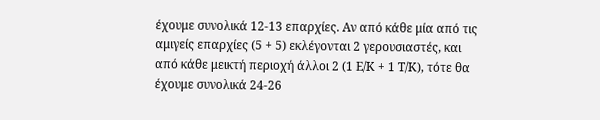έχουμε συνολικά 12-13 επαρχίες. Αν από κάθε μία από τις αμιγείς επαρχίες (5 + 5) εκλέγονται 2 γερουσιαστές, και από κάθε μεικτή περιοχή άλλοι 2 (1 Ε/Κ + 1 Τ/Κ), τότε θα έχουμε συνολικά 24-26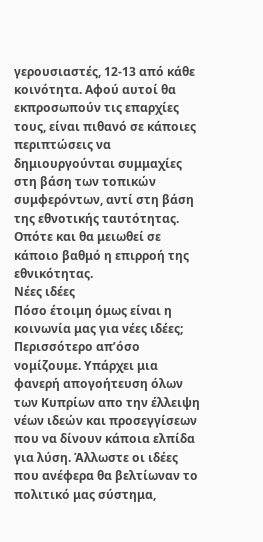γερουσιαστές, 12-13 από κάθε κοινότητα. Αφού αυτοί θα εκπροσωπούν τις επαρχίες τους, είναι πιθανό σε κάποιες περιπτώσεις να δημιουργούνται συμμαχίες στη βάση των τοπικών συμφερόντων, αντί στη βάση της εθνοτικής ταυτότητας. Οπότε και θα μειωθεί σε κάποιο βαθμό η επιρροή της εθνικότητας.
Νέες ιδέες
Πόσο έτοιμη όμως είναι η κοινωνία μας για νέες ιδέες;
Περισσότερο απ’όσο νομίζουμε. Υπάρχει μια φανερή απογοήτευση όλων των Κυπρίων απο την έλλειψη νέων ιδεών και προσεγγίσεων που να δίνουν κάποια ελπίδα για λύση. Άλλωστε οι ιδέες που ανέφερα θα βελτίωναν το πολιτικό μας σύστημα,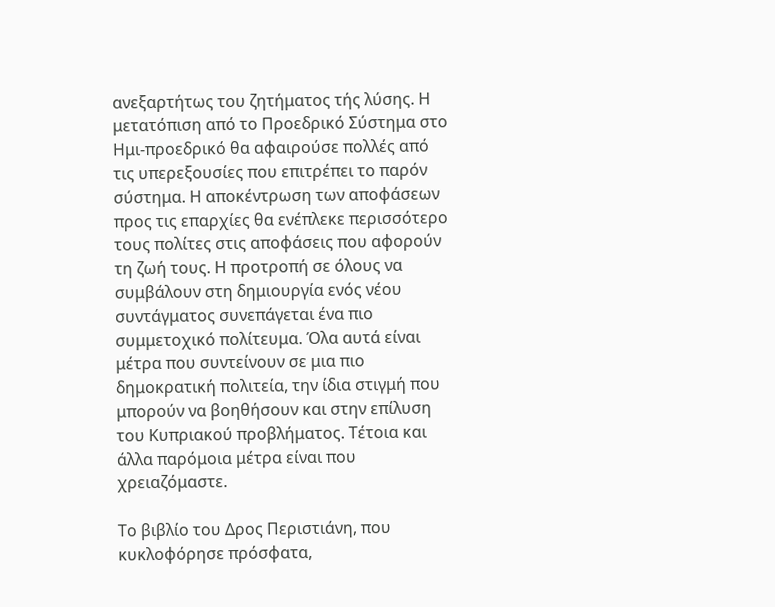ανεξαρτήτως του ζητήματος τής λύσης. Η μετατόπιση από το Προεδρικό Σύστημα στο Ημι-προεδρικό θα αφαιρούσε πολλές από τις υπερεξουσίες που επιτρέπει το παρόν σύστημα. Η αποκέντρωση των αποφάσεων προς τις επαρχίες θα ενέπλεκε περισσότερο τους πολίτες στις αποφάσεις που αφορούν τη ζωή τους. Η προτροπή σε όλους να συμβάλουν στη δημιουργία ενός νέου συντάγματος συνεπάγεται ένα πιο συμμετοχικό πολίτευμα. Όλα αυτά είναι μέτρα που συντείνουν σε μια πιο δημοκρατική πολιτεία, την ίδια στιγμή που μπορούν να βοηθήσουν και στην επίλυση του Κυπριακού προβλήματος. Τέτοια και άλλα παρόμοια μέτρα είναι που χρειαζόμαστε.

Το βιβλίο του Δρος Περιστιάνη, που κυκλοφόρησε πρόσφατα,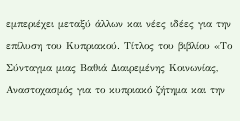εμπεριέχει μεταξύ άλλων και νέες ιδέες για την επίλυση του Κυπριακού. Τίτλος του βιβλίου «Το Σύνταγμα μιας Βαθιά Διαιρεμένης Κοινωνίας, Αναστοχασμός για το κυπριακό ζήτημα και την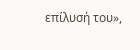επίλυσή του»,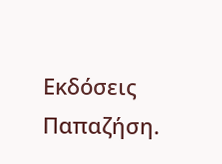Εκδόσεις Παπαζήση.